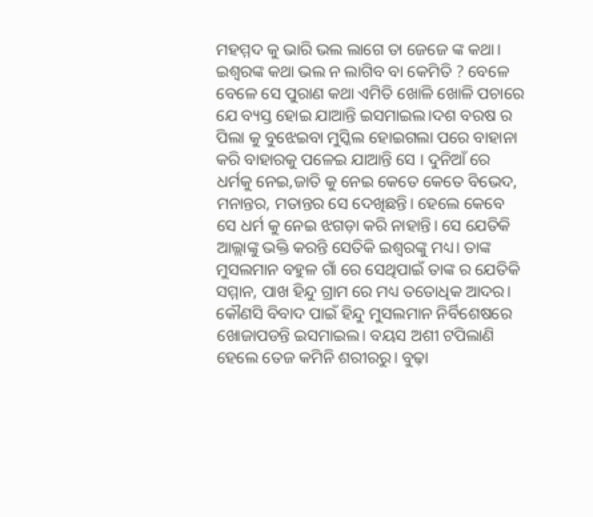ମହମ୍ମଦ କୁ ଭାରି ଭଲ ଲାଗେ ତା ଜେଜେ ଙ୍କ କଥା। ଇଶ୍ୱରଙ୍କ କଥା ଭଲ ନ ଲାଗିବ ବା କେମିତି ? ବେଳେ ବେଳେ ସେ ପୁରାଣ କଥା ଏମିତି ଖୋଳି ଖୋଳି ପଚାରେ ଯେ ବ୍ୟସ୍ତ ହୋଇ ଯାଆନ୍ତି ଇସମାଇଲ।ଦଶ ବରଷ ର ପିଲା କୁ ବୁଝେଇବା ମୁସ୍କିଲ ହୋଇଗଲା ପରେ ବାହାନା କରି ବାହାରକୁ ପଳେଇ ଯାଆନ୍ତି ସେ । ଦୁନିଆଁ ରେ ଧର୍ମକୁ ନେଇ,ଜାତି କୁ ନେଇ କେତେ କେତେ ବିଭେଦ, ମନାନ୍ତର, ମତାନ୍ତର ସେ ଦେଖିଛନ୍ତି। ହେଲେ କେବେ ସେ ଧର୍ମ କୁ ନେଇ ଝଗଡ଼ା କରି ନାହାନ୍ତି। ସେ ଯେତିକି ଆଲ୍ଲାଙ୍କୁ ଭକ୍ତି କରନ୍ତି ସେତିକି ଇଶ୍ୱରଙ୍କୁ ମଧ୍ୟ। ତାଙ୍କ ମୁସଲମାନ ବହୁଳ ଗାଁ ରେ ସେଥିପାଇଁ ତାଙ୍କ ର ଯେତିକି ସମ୍ମାନ, ପାଖ ହିନ୍ଦୁ ଗ୍ରାମ ରେ ମଧ୍ୟ ତତୋଧିକ ଆଦର। କୌଣସି ବିବାଦ ପାଇଁ ହିନ୍ଦୁ ମୁସଲମାନ ନିର୍ବିଶେଷରେ ଖୋଜାପଡନ୍ତି ଇସମାଇଲ। ବୟସ ଅଶୀ ଟପିଲାଣି ହେଲେ ତେଜ କମିନି ଶରୀରରୁ। ବୁଢ଼ା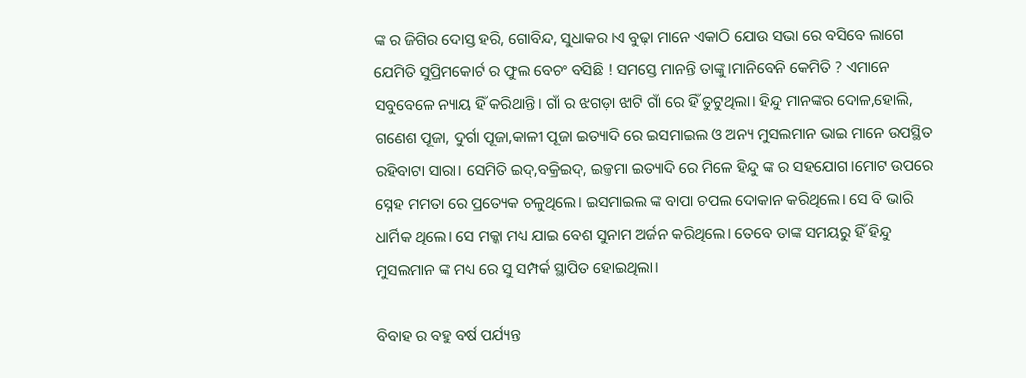ଙ୍କ ର ଜିଗିର ଦୋସ୍ତ ହରି, ଗୋବିନ୍ଦ, ସୁଧାକର ।ଏ ବୁଢ଼ା ମାନେ ଏକାଠି ଯୋଉ ସଭା ରେ ବସିବେ ଲାଗେ ଯେମିତି ସୁପ୍ରିମକୋର୍ଟ ର ଫୁଲ ବେଚଂ ବସିଛି ! ସମସ୍ତେ ମାନନ୍ତି ତାଙ୍କୁ।ମାନିବେନି କେମିତି ? ଏମାନେ ସବୁବେଳେ ନ୍ୟାୟ ହିଁ କରିଥାନ୍ତି। ଗାଁ ର ଝଗଡ଼ା ଝାଟି ଗାଁ ରେ ହିଁ ତୁଟୁଥିଲା। ହିନ୍ଦୁ ମାନଙ୍କର ଦୋଳ,ହୋଲି, ଗଣେଶ ପୂଜା, ଦୁର୍ଗା ପୂଜା,କାଳୀ ପୂଜା ଇତ୍ୟାଦି ରେ ଇସମାଇଲ ଓ ଅନ୍ୟ ମୁସଲମାନ ଭାଇ ମାନେ ଉପସ୍ଥିତ ରହିବାଟା ସାରା। ସେମିତି ଇଦ୍,ବକ୍ରିଇଦ୍, ଇଜ୍ତମା ଇତ୍ୟାଦି ରେ ମିଳେ ହିନ୍ଦୁ ଙ୍କ ର ସହଯୋଗ।ମୋଟ ଉପରେ ସ୍ନେହ ମମତା ରେ ପ୍ରତ୍ୟେକ ଚଳୁଥିଲେ। ଇସମାଇଲ ଙ୍କ ବାପା ଚପଲ ଦୋକାନ କରିଥିଲେ। ସେ ବି ଭାରି ଧାର୍ମିକ ଥିଲେ। ସେ ମକ୍କା ମଧ୍ୟ ଯାଇ ବେଶ ସୁନାମ ଅର୍ଜନ କରିଥିଲେ। ତେବେ ତାଙ୍କ ସମୟରୁ ହିଁ ହିନ୍ଦୁ ମୁସଲମାନ ଙ୍କ ମଧ୍ୟ ରେ ସୁ ସମ୍ପର୍କ ସ୍ଥାପିତ ହୋଇଥିଲା।

ବିବାହ ର ବହୁ ବର୍ଷ ପର୍ଯ୍ୟନ୍ତ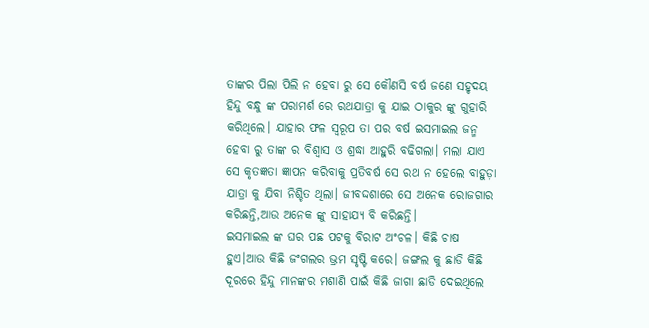ତାଙ୍କର ପିଲା ପିଲି ନ ହେବା ରୁ ସେ କୌଣସି ବର୍ଷ ଜଣେ ସହୃଦୟ ହିନ୍ଦୁ ବନ୍ଧୁ ଙ୍କ ପରାମର୍ଶ ରେ ରଥଯାତ୍ରା କୁ ଯାଇ ଠାକୁର ଙ୍କୁ ଗୁହାରି କରିଥିଲେ। ଯାହାର ଫଳ ସ୍ୱରୂପ ତା ପର ବର୍ଷ ଇସମାଇଲ ଜନ୍ମ ହେବା ରୁ ତାଙ୍କ ର ବିଶ୍ୱାସ ଓ ଶ୍ରଦ୍ଧା ଆହୁରି ବଢିଗଲା। ମଲା ଯାଏ ସେ କୃତଜ୍ଞତା ଜ୍ଞାପନ କରିବାକୁ ପ୍ରତିବର୍ଷ ସେ ରଥ ନ ହେଲେ ବାହୁଡ଼ା ଯାତ୍ରା କୁ ଯିବା ନିଶ୍ଚିତ ଥିଲା। ଜୀବଦ୍ଦଶାରେ ସେ ଅନେକ ରୋଜଗାର କରିଛନ୍ତି,ଆଉ ଅନେକ ଙ୍କୁ ସାହାଯ୍ୟ ବି କରିଛନ୍ତି।
ଇସମାଇଲ ଙ୍କ ଘର ପଛ ପଟକୁ ବିରାଟ ଅଂଚଳ। କିଛି ଚାଷ ହୁଏ।ଆଉ କିଛି ଜଂଗଲର ଭ୍ରମ ସୃଷ୍ଟି କରେ। ଜଙ୍ଗଲ କୁ ଛାଡି କିଛି ଦୂରରେ ହିନ୍ଦୁ ମାନଙ୍କର ମଶାଣି ପାଇଁ କିଛି ଜାଗା ଛାଡି ଦେଇଥିଲେ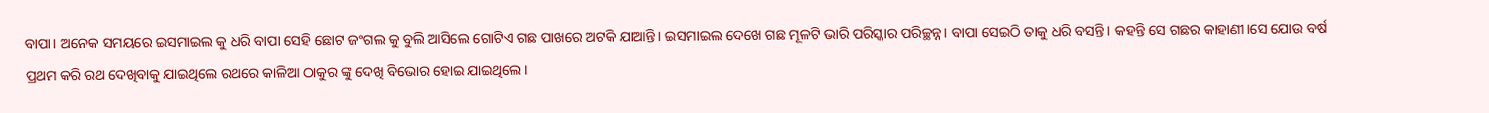ବାପା। ଅନେକ ସମୟରେ ଇସମାଇଲ କୁ ଧରି ବାପା ସେହି ଛୋଟ ଜଂଗଲ କୁ ବୁଲି ଆସିଲେ ଗୋଟିଏ ଗଛ ପାଖରେ ଅଟକି ଯାଆନ୍ତି। ଇସମାଇଲ ଦେଖେ ଗଛ ମୂଳଟି ଭାରି ପରିସ୍କାର ପରିଚ୍ଛନ୍ନ। ବାପା ସେଇଠି ତାକୁ ଧରି ବସନ୍ତି। କହନ୍ତି ସେ ଗଛର କାହାଣୀ।ସେ ଯୋଉ ବର୍ଷ ପ୍ରଥମ କରି ରଥ ଦେଖିବାକୁ ଯାଇଥିଲେ ରଥରେ କାଳିଆ ଠାକୁର ଙ୍କୁ ଦେଖି ବିଭୋର ହୋଇ ଯାଇଥିଲେ।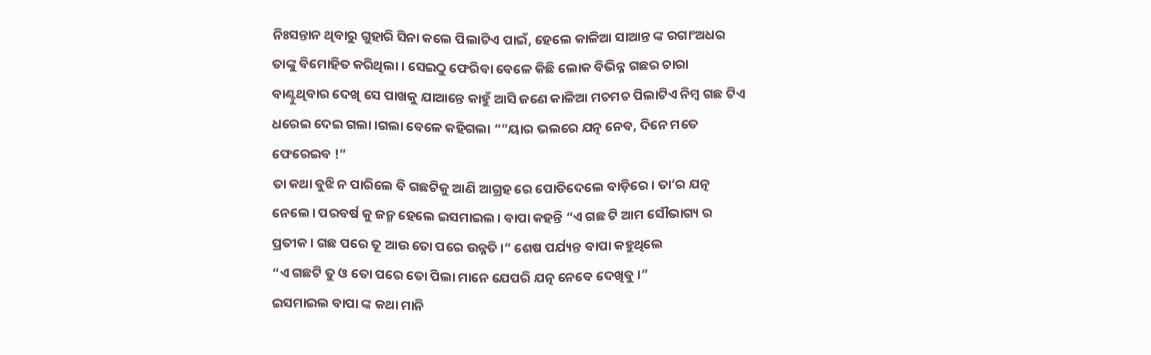ନିଃସନ୍ତାନ ଥିବାରୁ ଗୁହାରି ସିନା କଲେ ପିଲାଟିଏ ପାଇଁ, ହେଲେ କାଳିଆ ସାଆନ୍ତ ଙ୍କ ରଗାଂଅଧର ତାଙ୍କୁ ବିମୋହିତ କରିଥିଲା। ସେଇଠୁ ଫେରିବା ବେଳେ କିଛି ଲୋକ ବିଭିନ୍ନ ଗଛର ଚାରା ବାଣ୍ଟୁଥିବାର ଦେଖି ସେ ପାଖକୁ ଯାଆନ୍ତେ କାହୁଁ ଆସି ଜଣେ କାଳିଆ ମଚମଚ ପିଲାଟିଏ ନିମ୍ବ ଗଛ ଟିଏ ଧରେଇ ଦେଇ ଗଲା।ଗଲା ବେଳେ କହିଗଲା “”ୟାର ଭଲରେ ଯତ୍ନ ନେବ, ଦିନେ ମତେ ଫେରେଇବ !”
ତା କଥା ବୁଝି ନ ପାରିଲେ ବି ଗଛଟିକୁ ଆଣି ଆଗ୍ରହ ରେ ପୋତିଦେଲେ ବାଡ଼ିରେ। ତା’ର ଯତ୍ନ ନେଲେ। ପରବର୍ଷ କୁ ଜନ୍ମ ହେଲେ ଇସମାଇଲ। ବାପା କହନ୍ତି “ଏ ଗଛ ଟି ଆମ ସୌଭାଗ୍ୟ ର ପ୍ରତୀକ। ଗଛ ପରେ ତୂ ଆଉ ତୋ ପରେ ଉନ୍ନତି।” ଶେଷ ପର୍ଯ୍ୟନ୍ତ ବାପା କହୁଥିଲେ
“ଏ ଗଛଟି ତୁ ଓ ତୋ ପରେ ତୋ ପିଲା ମାନେ ଯେପରି ଯତ୍ନ ନେବେ ଦେଖିବୁ।”
ଇସମାଇଲ ବାପା ଙ୍କ କଥା ମାନି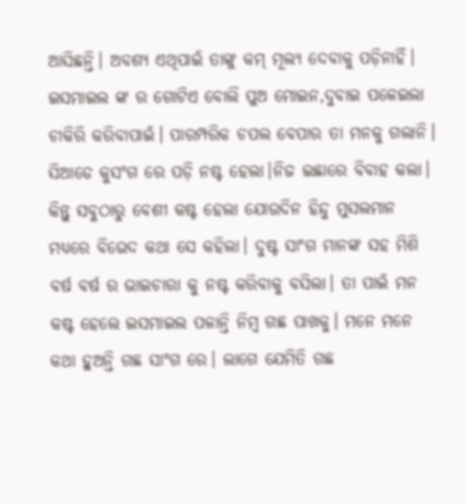ଆସିଛନ୍ତି। ଅବଶ୍ୟ ଏଥିପାଇଁ ତାଙ୍କୁ କମ୍ ମୂଲ୍ୟ ଦେବାକୁ ପଡ଼ିନାହିଁ। ଇସମାଇଲ ଙ୍କ ର ଗୋଟିଏ ବୋଲି ପୁଅ ମୋଇନ,ଦୁବାଇ ପଳେଇଲା ଚାକିରି କରିବାପାଇଁ। ପାରମ୍ପରିକ ଚପଲ ବେପାର ତା ମନକୁ ଗଲାନି। ସିଆଡେ କୁସଂଗ ରେ ପଡ଼ି ନଷ୍ଟ ହେଲା।ନିଜ ଇଛାରେ ବିବାହ କଲା। କିନ୍ତୁ ସବୁଠାରୁ ବେଶୀ କଷ୍ଟ ହେଲା ଯୋଉଦିନ ହିନ୍ଦୁ ମୁସଲମାନ ମଧ୍ୟରେ ବିଭେଦ କଥା ସେ କହିଲା। ଦୁଷ୍ଟ ସାଂଗ ମାନଙ୍କ ସହ ମିଶି ବର୍ଷ ବର୍ଷ ର ଭାଇଚାରା କୁ ନଷ୍ଟ କରିବାକୁ ବସିଲା। ତା ପାଇଁ ମନ କଷ୍ଟ ହେଲେ ଇସମାଇଲ ପଳାନ୍ତି ନିମ୍ବ ଗଛ ପାଖକୁ। ମନେ ମନେ କଥା ହୁଅନ୍ତି ଗଛ ସାଂଗ ରେ। ଲାଗେ ଯେମିତି ଗଛ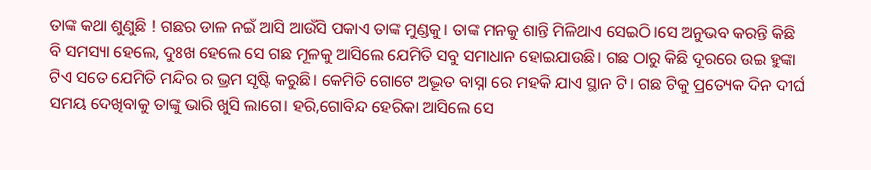ତାଙ୍କ କଥା ଶୁଣୁଛି ! ଗଛର ଡାଳ ନଇଁ ଆସି ଆଉଁସି ପକାଏ ତାଙ୍କ ମୁଣ୍ଡକୁ। ତାଙ୍କ ମନକୁ ଶାନ୍ତି ମିଳିଥାଏ ସେଇଠି।ସେ ଅନୁଭବ କରନ୍ତି କିଛି ବି ସମସ୍ୟା ହେଲେ, ଦୁଃଖ ହେଲେ ସେ ଗଛ ମୂଳକୁ ଆସିଲେ ଯେମିତି ସବୁ ସମାଧାନ ହୋଇଯାଉଛି। ଗଛ ଠାରୁ କିଛି ଦୂରରେ ଉଇ ହୁଙ୍କା ଟିଏ ସତେ ଯେମିତି ମନ୍ଦିର ର ଭ୍ରମ ସୃଷ୍ଟି କରୁଛି। କେମିତି ଗୋଟେ ଅଦ୍ଭୂତ ବାସ୍ନା ରେ ମହକି ଯାଏ ସ୍ଥାନ ଟି। ଗଛ ଟିକୁ ପ୍ରତ୍ୟେକ ଦିନ ଦୀର୍ଘ ସମୟ ଦେଖିବାକୁ ତାଙ୍କୁ ଭାରି ଖୁସି ଲାଗେ। ହରି,ଗୋବିନ୍ଦ ହେରିକା ଆସିଲେ ସେ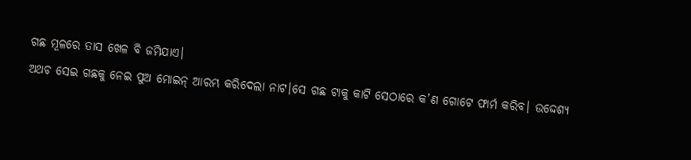ଗଛ ମୂଳରେ ତାସ ଖେଳ ବି ଜମିଯାଏ।
ଅଥଚ ସେଇ ଗଛକୁ ନେଇ ପୁଅ ମୋଇନ୍ ଆରମ୍ଭ କରିଦେଲା ନାଟ।ସେ ଗଛ ଟାକୁ କାଟି ସେଠାରେ କ’ଣ ଗୋଟେ ଫାର୍ମ କରିବ। ଉଦ୍ଦେଶ୍ୟ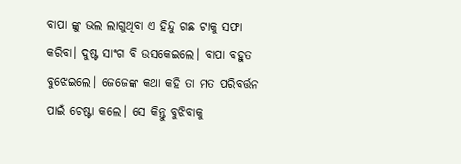ବାପା ଙ୍କୁ ଭଲ ଲାଗୁଥିବା ଏ ହିନ୍ଦୁ ଗଛ ଟାକୁ ସଫା କରିବା। ଦୁଷ୍ଟ ସାଂଗ ବି ଉସକେଇଲେ। ବାପା ବହୁତ ବୁଝେଇଲେ। ଜେଜେଙ୍କ କଥା କହି ତା ମତ ପରିବର୍ତ୍ତନ ପାଇଁ ଚେଷ୍ଟା କଲେ। ସେ କିନ୍ତୁ ବୁଝିବାକୁ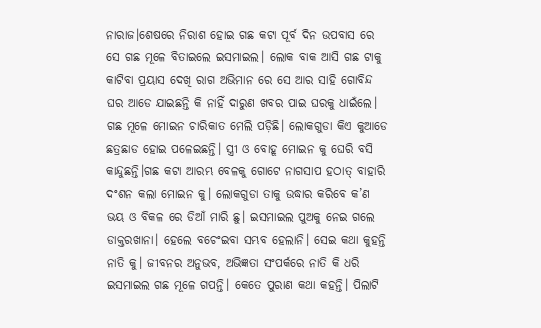ନାରାଜ।ଶେଷରେ ନିରାଶ ହୋଇ ଗଛ କଟା ପୂର୍ବ ଦିନ ଉପବାସ ରେ ସେ ଗଛ ମୂଳେ ବିତାଇଲେ ଇସମାଇଲ। ଲୋକ ବାକ ଆସି ଗଛ ଟାକୁ କାଟିବା ପ୍ରୟାସ ଦେଖି ରାଗ ଅଭିମାନ ରେ ସେ ଆର ସାହି ଗୋବିନ୍ଦ ଘର ଆଡେ ଯାଇଛନ୍ତି କି ନାହିଁ ଦାରୁଣ ଖବର ପାଇ ଘରକୁ ଧାଇଁଲେ। ଗଛ ମୂଳେ ମୋଇନ ଚାରିକାତ ମେଲି ପଡ଼ିଛି। ଲୋକଗୁଡା କିଏ କୁଆଡେ ଛତ୍ରଛାଡ ହୋଇ ପଳେଇଛନ୍ତି। ସ୍ତ୍ରୀ ଓ ବୋହୂ ମୋଇନ କୁ ଘେରି ବସି କାନ୍ଦୁଛନ୍ତି।ଗଛ କଟା ଆରମ୍ଭ ବେଳକୁ ଗୋଟେ ନାଗସାପ ହଠାତ୍ ବାହାରି ଦଂଶନ କଲା ମୋଇନ କୁ। ଲୋକଗୁଡା ତାକୁ ଉଦ୍ଧାର କରିବେ କ’ଣ ଭୟ ଓ ବିକଳ ରେ ଡିଆଁ ମାରି ଛୁ। ଇସମାଇଲ ପୁଅକୁ ନେଇ ଗଲେ ଡାକ୍ତରଖାନା। ହେଲେ ବଚେଂଇବା ସମ୍ଭବ ହେଲାନି। ସେଇ କଥା କୁହନ୍ତି ନାତି କୁ। ଜୀବନର ଅନୁଭବ, ଅଭିଜ୍ଞତା ସଂପର୍କରେ ନାତି କି ଧରି ଇସମାଇଲ ଗଛ ମୂଳେ ଗପନ୍ତି। କେତେ ପୁରାଣ କଥା କହନ୍ତି। ପିଲାଟି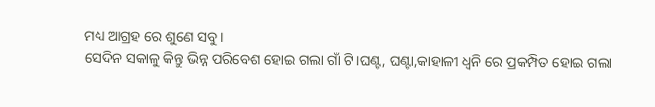ମଧ୍ୟ ଆଗ୍ରହ ରେ ଶୁଣେ ସବୁ।
ସେଦିନ ସକାଳୁ କିନ୍ତୁ ଭିନ୍ନ ପରିବେଶ ହୋଇ ଗଲା ଗାଁ ଟି।ଘଣ୍ଟ, ଘଣ୍ଟା,କାହାଳୀ ଧ୍ୱନି ରେ ପ୍ରକମ୍ପିତ ହୋଇ ଗଲା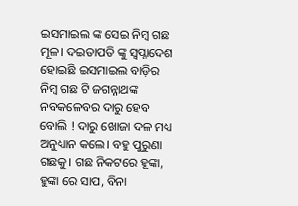ଇସମାଇଲ ଙ୍କ ସେଇ ନିମ୍ବ ଗଛ ମୂଳ। ଦଇତାପତି ଙ୍କୁ ସ୍ୱପ୍ନାଦେଶ ହୋଇଛି ଇସମାଇଲ ବାଡ଼ିର ନିମ୍ବ ଗଛ ଟି ଜଗନ୍ନାଥଙ୍କ ନବକଳେବର ଦାରୁ ହେବ ବୋଲି ! ଦାରୁ ଖୋଜା ଦଳ ମଧ୍ୟ ଅନୁଧ୍ୟାନ କଲେ। ବହୁ ପୁରୁଣା ଗଛକୁ। ଗଛ ନିକଟରେ ହୂଙ୍କା, ହୁଙ୍କା ରେ ସାପ, ବିନା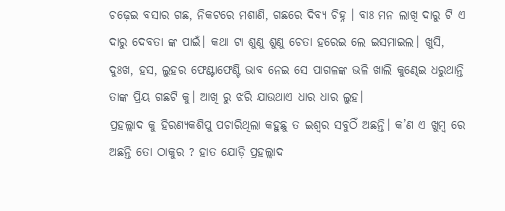ଚଢ଼େଇ ବସାର ଗଛ, ନିକଟରେ ମଶାଣି, ଗଛରେ ଦିବ୍ୟ ଚିହ୍ନ । ବାଃ ମନ ଲାଖି ଦାରୁ ଟି ଏ ଦାରୁ ଦେବତା ଙ୍କ ପାଇଁ। କଥା ଟା ଶୁଣୁ ଶୁଣୁ ଚେତା ହରେଇ ଲେ ଇସମାଇଲ। ଖୁସି, ଦୁଃଖ, ହସ, ଲୁହର ଫେଣ୍ଟାଫେଣ୍ଟି ଭାବ ନେଇ ସେ ପାଗଳଙ୍କ ଭଳି ଖାଲି କୁଣ୍ଢେଇ ଧରୁଥାନ୍ତି ତାଙ୍କ ପ୍ରିୟ ଗଛଟି କୁ। ଆଖି ରୁ ଝରି ଯାଉଥାଏ ଧାର ଧାର ଲୁହ।
ପ୍ରହଲ୍ଲାଦ କୁ ହିରଣ୍ୟକଶିପୁ ପଚାରିଥିଲା କହୁଛୁ ତ ଇଶ୍ୱର ସବୁଠିଁ ଅଛନ୍ତି। କ’ଣ ଏ ଖୁମ୍ବ ରେ ଅଛନ୍ତି ତୋ ଠାକୁର ? ହାତ ଯୋଡ଼ି ପ୍ରହଲ୍ଲାଦ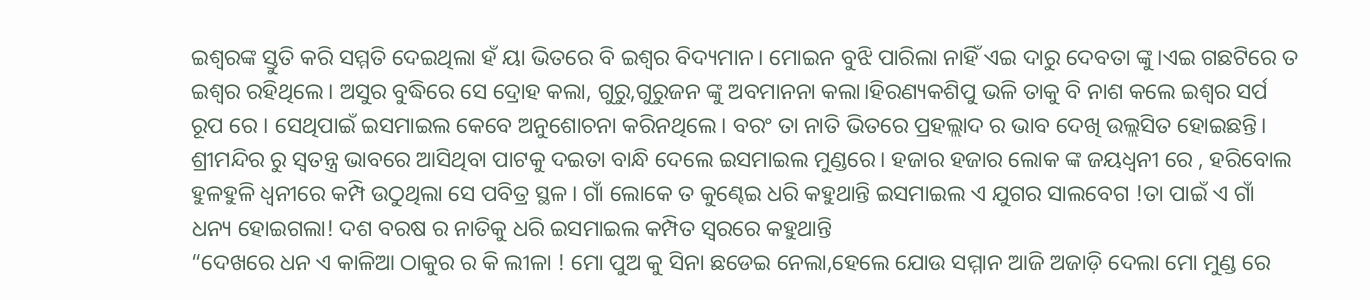ଇଶ୍ୱରଙ୍କ ସ୍ତୁତି କରି ସମ୍ମତି ଦେଇଥିଲା ହଁ ୟା ଭିତରେ ବି ଇଶ୍ୱର ବିଦ୍ୟମାନ। ମୋଇନ ବୁଝି ପାରିଲା ନାହିଁ ଏଇ ଦାରୁ ଦେବତା ଙ୍କୁ।ଏଇ ଗଛଟିରେ ତ ଇଶ୍ୱର ରହିଥିଲେ। ଅସୁର ବୁଦ୍ଧିରେ ସେ ଦ୍ରୋହ କଲା, ଗୁରୁ,ଗୁରୁଜନ ଙ୍କୁ ଅବମାନନା କଲା।ହିରଣ୍ୟକଶିପୁ ଭଳି ତାକୁ ବି ନାଶ କଲେ ଇଶ୍ୱର ସର୍ପ ରୂପ ରେ । ସେଥିପାଇଁ ଇସମାଇଲ କେବେ ଅନୁଶୋଚନା କରିନଥିଲେ। ବରଂ ତା ନାତି ଭିତରେ ପ୍ରହଲ୍ଲାଦ ର ଭାବ ଦେଖି ଉଲ୍ଲସିତ ହୋଇଛନ୍ତି। ଶ୍ରୀମନ୍ଦିର ରୁ ସ୍ୱତନ୍ତ୍ର ଭାବରେ ଆସିଥିବା ପାଟକୁ ଦଇତା ବାନ୍ଧି ଦେଲେ ଇସମାଇଲ ମୁଣ୍ଡରେ। ହଜାର ହଜାର ଲୋକ ଙ୍କ ଜୟଧ୍ୱନୀ ରେ , ହରିବୋଲ ହୁଳହୁଳି ଧ୍ୱନୀରେ କମ୍ପି ଉଠୁଥିଲା ସେ ପବିତ୍ର ସ୍ଥଳ। ଗାଁ ଲୋକେ ତ କୁଣ୍ଢେଇ ଧରି କହୁଥାନ୍ତି ଇସମାଇଲ ଏ ଯୁଗର ସାଲବେଗ !ତା ପାଇଁ ଏ ଗାଁ ଧନ୍ୟ ହୋଇଗଲା! ଦଶ ବରଷ ର ନାତିକୁ ଧରି ଇସମାଇଲ କମ୍ପିତ ସ୍ୱରରେ କହୁଥାନ୍ତି
“ଦେଖରେ ଧନ ଏ କାଳିଆ ଠାକୁର ର କି ଲୀଳା ! ମୋ ପୁଅ କୁ ସିନା ଛଡେଇ ନେଲା,ହେଲେ ଯୋଉ ସମ୍ମାନ ଆଜି ଅଜାଡ଼ି ଦେଲା ମୋ ମୁଣ୍ଡ ରେ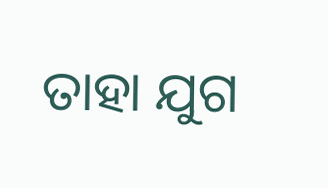ତାହା ଯୁଗ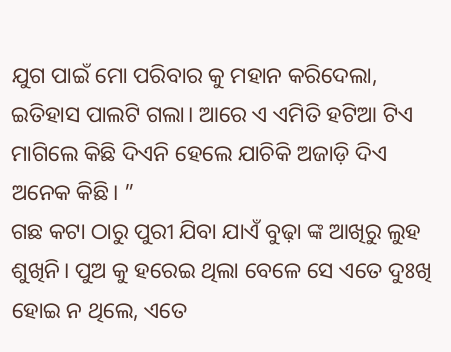ଯୁଗ ପାଇଁ ମୋ ପରିବାର କୁ ମହାନ କରିଦେଲା, ଇତିହାସ ପାଲଟି ଗଲା। ଆରେ ଏ ଏମିତି ହଟିଆ ଟିଏ ମାଗିଲେ କିଛି ଦିଏନି ହେଲେ ଯାଚିକି ଅଜାଡ଼ି ଦିଏ ଅନେକ କିଛି। ”
ଗଛ କଟା ଠାରୁ ପୁରୀ ଯିବା ଯାଏଁ ବୁଢ଼ା ଙ୍କ ଆଖିରୁ ଲୁହ ଶୁଖିନି। ପୁଅ କୁ ହରେଇ ଥିଲା ବେଳେ ସେ ଏତେ ଦୁଃଖି ହୋଇ ନ ଥିଲେ, ଏତେ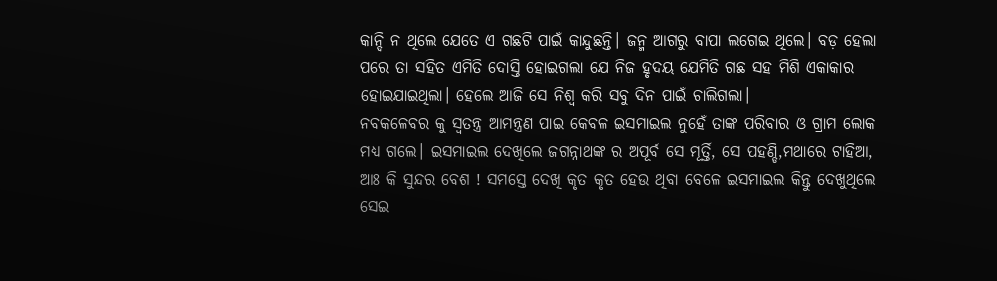କାନ୍ଦି ନ ଥିଲେ ଯେତେ ଏ ଗଛଟି ପାଇଁ କାନ୍ଦୁଛନ୍ତି। ଜନ୍ମ ଆଗରୁ ବାପା ଲଗେଇ ଥିଲେ। ବଡ଼ ହେଲା ପରେ ତା ସହିତ ଏମିତି ଦୋସ୍ତି ହୋଇଗଲା ଯେ ନିଜ ହୃଦୟ ଯେମିତି ଗଛ ସହ ମିଶି ଏକାକାର ହୋଇଯାଇଥିଲା। ହେଲେ ଆଜି ସେ ନିଶ୍ୱ କରି ସବୁ ଦିନ ପାଇଁ ଚାଲିଗଲା।
ନବକଳେବର କୁ ସ୍ୱତନ୍ତ୍ର ଆମନ୍ତ୍ରଣ ପାଇ କେବଳ ଇସମାଇଲ ନୁହେଁ ତାଙ୍କ ପରିବାର ଓ ଗ୍ରାମ ଲୋକ ମଧ୍ୟ ଗଲେ। ଇସମାଇଲ ଦେଖିଲେ ଜଗନ୍ନାଥଙ୍କ ର ଅପୂର୍ବ ସେ ମୂର୍ତ୍ତି, ସେ ପହଣ୍ଡି,ମଥାରେ ଟାହିଆ, ଆଃ କି ସୁନ୍ଦର ବେଶ ! ସମସ୍ତେ ଦେଖି କୃତ କୃତ ହେଉ ଥିବା ବେଳେ ଇସମାଇଲ କିନ୍ତୁ ଦେଖୁଥିଲେ ସେଇ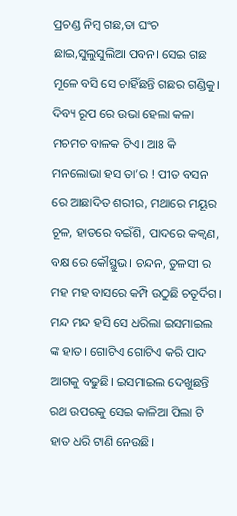ପ୍ରଚଣ୍ଡ ନିମ୍ବ ଗଛ,ତା ଘଂଚ ଛାଇ,ସୁଲୁସୁଲିଆ ପବନ। ସେଇ ଗଛ ମୂଳେ ବସି ସେ ଚାହିଁଛନ୍ତି ଗଛର ଗଣ୍ଡିକୁ। ଦିବ୍ୟ ରୂପ ରେ ଉଭା ହେଲା କଳା ମଚମଚ ବାଳକ ଟିଏ। ଆଃ କି ମନଲୋଭା ହସ ତା’ର ! ପୀତ ବସନ ରେ ଆଛାଦିତ ଶରୀର, ମଥାରେ ମୟୂର ଚୂଳ, ହାତରେ ବଇଁଶି, ପାଦରେ କକ୍ୱଣ, ବକ୍ଷ ରେ କୌସ୍ଥୁଭ। ଚନ୍ଦନ, ତୁଳସୀ ର ମହ ମହ ବାସରେ କମ୍ପି ଉଠୁଛି ଚତୂର୍ଦିଗ। ମନ୍ଦ ମନ୍ଦ ହସି ସେ ଧରିଲା ଇସମାଇଲ ଙ୍କ ହାତ। ଗୋଟିଏ ଗୋଟିଏ କରି ପାଦ ଆଗକୁ ବଢୁଛି। ଇସମାଇଲ ଦେଖୁଛନ୍ତି ରଥ ଉପରକୁ ସେଇ କାଳିଆ ପିଲା ଟି ହାତ ଧରି ଟାଣି ନେଉଛି।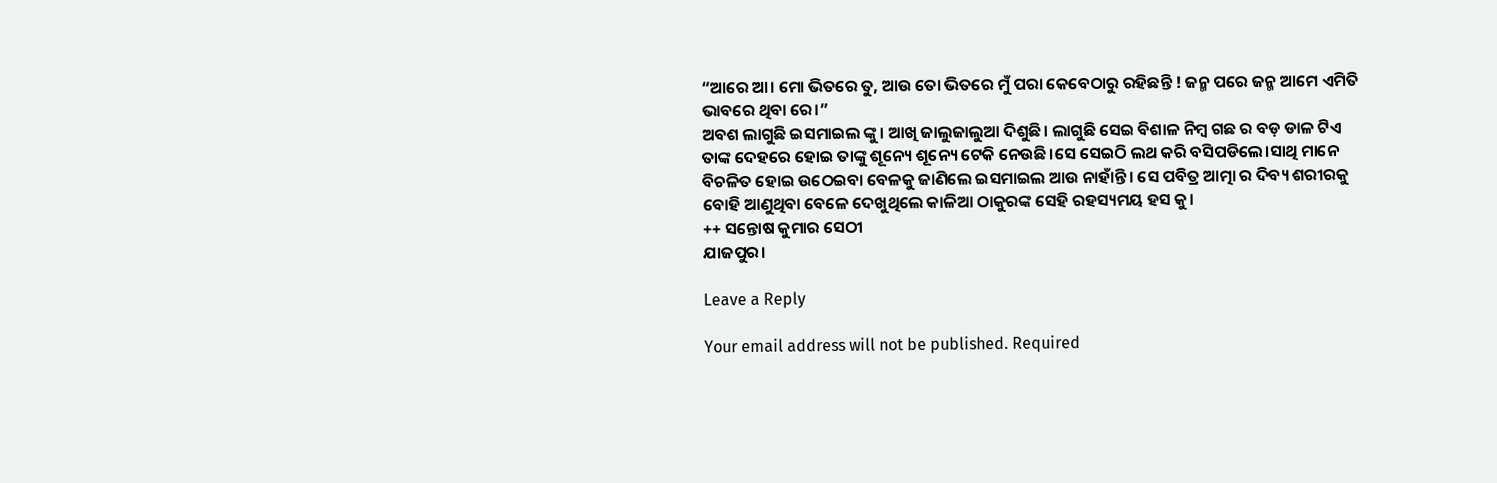“ଆରେ ଆ। ମୋ ଭିତରେ ତୁ, ଆଉ ତୋ ଭିତରେ ମୁଁ ପରା କେବେଠାରୁ ରହିଛନ୍ତି ! ଜନ୍ମ ପରେ ଜନ୍ମ ଆମେ ଏମିତି ଭାବରେ ଥିବା ରେ।”
ଅବଶ ଲାଗୁଛି ଇସମାଇଲ ଙ୍କୁ। ଆଖି ଜାଲୁଜାଲୁଆ ଦିଶୁଛି। ଲାଗୁଛି ସେଇ ବିଶାଳ ନିମ୍ବ ଗଛ ର ବଡ଼ ଡାଳ ଟିଏ ତାଙ୍କ ଦେହରେ ହୋଇ ତାଙ୍କୁ ଶୂନ୍ୟେ ଶୂନ୍ୟେ ଟେକି ନେଉଛି।ସେ ସେଇଠି ଲଥ କରି ବସିପଡିଲେ।ସାଥି ମାନେ ବିଚଳିତ ହୋଇ ଉଠେଇବା ବେଳକୁ ଜାଣିଲେ ଇସମାଇଲ ଆଉ ନାହାଁନ୍ତି। ସେ ପବିତ୍ର ଆତ୍ମା ର ଦିବ୍ୟ ଶରୀରକୁ ବୋହି ଆଣୁଥିବା ବେଳେ ଦେଖୁଥିଲେ କାଳିଆ ଠାକୁରଙ୍କ ସେହି ରହସ୍ୟମୟ ହସ କୁ।
++ ସନ୍ତୋଷ କୁମାର ସେଠୀ
ଯାଜପୁର।

Leave a Reply

Your email address will not be published. Required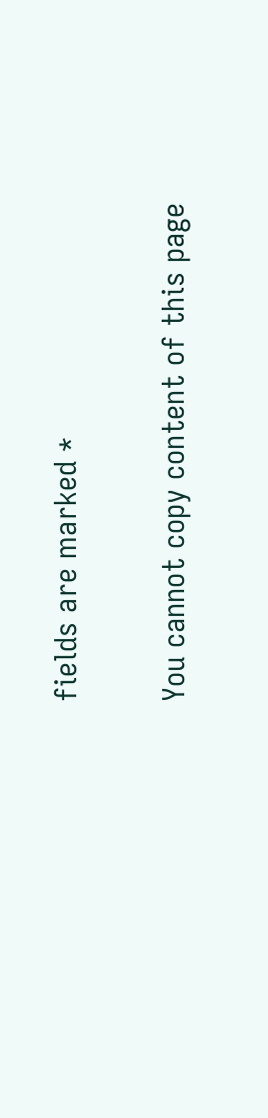fields are marked *

You cannot copy content of this page